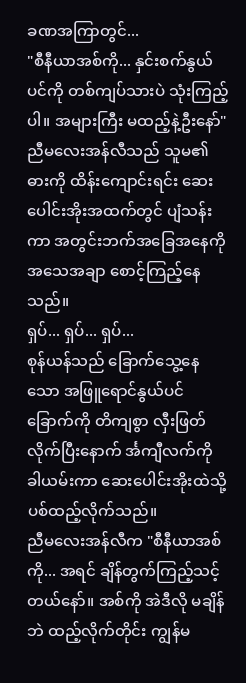ခဏအကြာတွင်...
"စီနီယာအစ်ကို... နှင်းစက်နွယ်ပင်ကို တစ်ကျပ်သားပဲ သုံးကြည့်ပါ။ အများကြီး မထည့်နဲ့ဦးနော်"
ညီမလေးအန်လီသည် သူမ၏ဓားကို ထိန်းကျောင်းရင်း ဆေးပေါင်းအိုးအထက်တွင် ပျံသန်းကာ အတွင်းဘက်အခြေအနေကို အသေအချာ စောင့်ကြည့်နေသည်။
ရှပ်... ရှပ်... ရှပ်...
စုန်ယန်သည် ခြောက်သွေ့နေသော အဖြူရောင်နွယ်ပင်ခြောက်ကို တိကျစွာ လှီးဖြတ်လိုက်ပြီးနောက် င်္အကျီလက်ကို ခါယမ်းကာ ဆေးပေါင်းအိုးထဲသို့ ပစ်ထည့်လိုက်သည်။
ညီမလေးအန်လီက "စီနီယာအစ်ကို... အရင် ချိန်တွက်ကြည့်သင့်တယ်နော်။ အစ်ကို အဲဒီလို မချိန်ဘဲ ထည့်လိုက်တိုင်း ကျွန်မ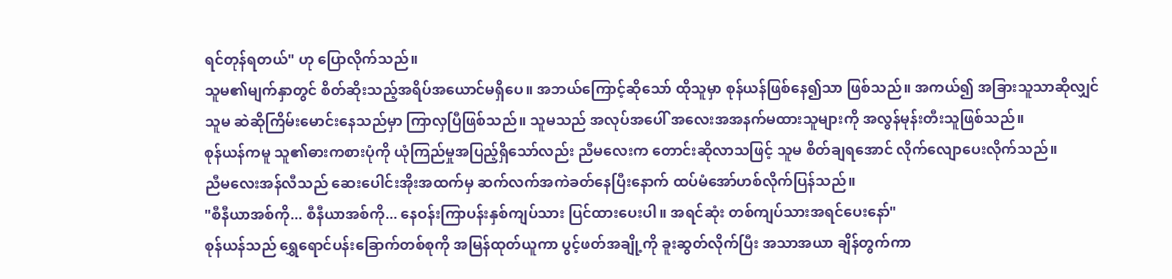ရင်တုန်ရတယ်" ဟု ပြောလိုက်သည်။
သူမ၏မျက်နှာတွင် စိတ်ဆိုးသည့်အရိပ်အယောင်မရှိပေ။ အဘယ်ကြောင့်ဆိုသော် ထိုသူမှာ စုန်ယန်ဖြစ်နေ၍သာ ဖြစ်သည်။ အကယ်၍ အခြားသူသာဆိုလျှင် သူမ ဆဲဆိုကြိမ်းမောင်းနေသည်မှာ ကြာလှပြီဖြစ်သည်။ သူမသည် အလုပ်အပေါ် အလေးအအနက်မထားသူများကို အလွန်မုန်းတီးသူဖြစ်သည်။
စုန်ယန်ကမူ သူ၏ဓားကစားပုံကို ယုံကြည်မှုအပြည့်ရှိသော်လည်း ညီမလေးက တောင်းဆိုလာသဖြင့် သူမ စိတ်ချရအောင် လိုက်လျောပေးလိုက်သည်။
ညီမလေးအန်လီသည် ဆေးပေါင်းအိုးအထက်မှ ဆက်လက်အကဲခတ်နေပြီးနောက် ထပ်မံအော်ဟစ်လိုက်ပြန်သည်။
"စီနီယာအစ်ကို... စီနီယာအစ်ကို... နေဝန်းကြာပန်းနှစ်ကျပ်သား ပြင်ထားပေးပါ။ အရင်ဆုံး တစ်ကျပ်သားအရင်ပေးနော်"
စုန်ယန်သည် ရွှေရောင်ပန်းခြောက်တစ်စုကို အမြန်ထုတ်ယူကာ ပွင့်ဖတ်အချို့ကို ခူးဆွတ်လိုက်ပြီး အသာအယာ ချိန်တွက်ကာ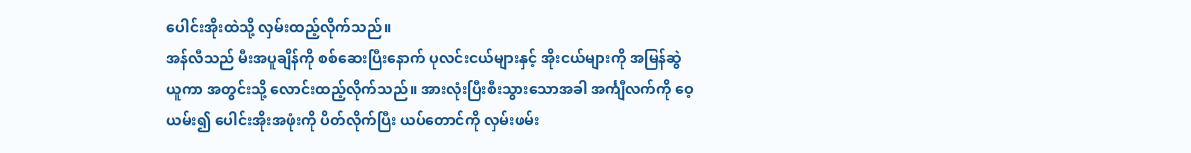ပေါင်းအိုးထဲသို့ လှမ်းထည့်လိုက်သည်။
အန်လီသည် မီးအပူချိန်ကို စစ်ဆေးပြီးနောက် ပုလင်းငယ်များနှင့် အိုးငယ်များကို အမြန်ဆွဲယူကာ အတွင်းသို့ လောင်းထည့်လိုက်သည်။ အားလုံးပြီးစီးသွားသောအခါ အင်္ကျီလက်ကို ဝေ့ယမ်း၍ ပေါင်းအိုးအဖုံးကို ပိတ်လိုက်ပြီး ယပ်တောင်ကို လှမ်းဖမ်း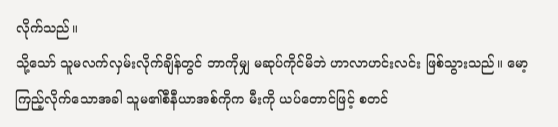လိုက်သည်။
သို့သော် သူမလက်လှမ်းလိုက်ချိန်တွင် ဘာကိုမျှ မဆုပ်ကိုင်မိဘဲ ဟာလာဟင်းလင်း ဖြစ်သွားသည်။ မော့ကြည့်လိုက်သောအခါ သူမ၏စီနီယာအစ်ကိုက မီးကို ယပ်တောင်ဖြင့် စတင်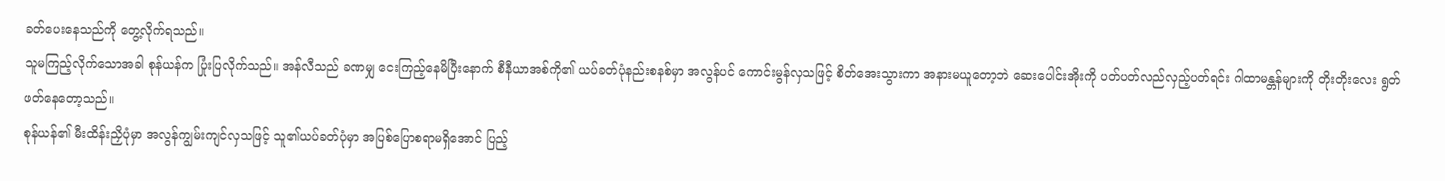ခတ်ပေးနေသည်ကို တွေ့လိုက်ရသည်။
သူမကြည့်လိုက်သောအခါ စုန်ယန်က ပြုံးပြလိုက်သည်။ အန်လီသည် ခဏမျှ ငေးကြည့်နေမိပြီးနောက် စီနီယာအစ်ကို၏ ယပ်ခတ်ပုံနည်းစနစ်မှာ အလွန်ပင် ကောင်းမွန်လှသဖြင့် စိတ်အေးသွားကာ အနားမယူတော့ဘဲ ဆေးပေါင်းအိုးကို ပတ်ပတ်လည်လှည့်ပတ်ရင်း ဂါထာမန္တန်များကို တိုးတိုးလေး ရွတ်ဖတ်နေတော့သည်။
စုန်ယန်၏ မီးထိန်းညှိပုံမှာ အလွန်ကျွမ်းကျင်လှသဖြင့် သူ၏ယပ်ခတ်ပုံမှာ အပြစ်ပြောစရာမရှိအောင် ပြည့်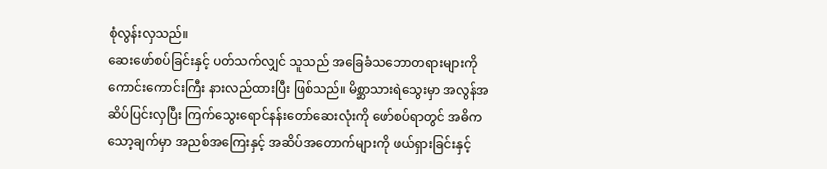စုံလွန်းလှသည်။
ဆေးဖော်စပ်ခြင်းနှင့် ပတ်သက်လျှင် သူသည် အခြေခံသဘောတရားများကို ကောင်းကောင်းကြီး နားလည်ထားပြီး ဖြစ်သည်။ မိစ္ဆာသားရဲသွေးမှာ အလွန်အဆိပ်ပြင်းလှပြီး ကြက်သွေးရောင်နန်းတော်ဆေးလုံးကို ဖော်စပ်ရာတွင် အဓိကသော့ချက်မှာ အညစ်အကြေးနှင့် အဆိပ်အတောက်များကို ဖယ်ရှားခြင်းနှင့်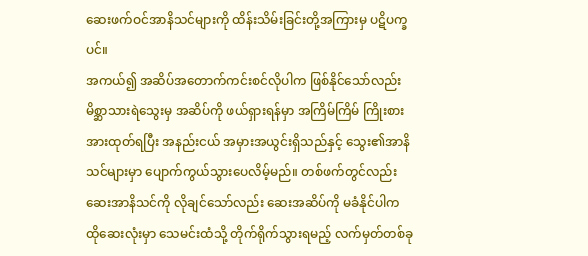ဆေးဖက်ဝင်အာနိသင်များကို ထိန်းသိမ်းခြင်းတို့အကြားမှ ပဋိပက္ခပင်။
အကယ်၍ အဆိပ်အတောက်ကင်းစင်လိုပါက ဖြစ်နိုင်သော်လည်း မိစ္ဆာသားရဲသွေးမှ အဆိပ်ကို ဖယ်ရှားရန်မှာ အကြိမ်ကြိမ် ကြိုးစားအားထုတ်ရပြီး အနည်းငယ် အမှားအယွင်းရှိသည်နှင့် သွေး၏အာနိသင်များမှာ ပျောက်ကွယ်သွားပေလိမ့်မည်။ တစ်ဖက်တွင်လည်း ဆေးအာနိသင်ကို လိုချင်သော်လည်း ဆေးအဆိပ်ကို မခံနိုင်ပါက ထိုဆေးလုံးမှာ သေမင်းထံသို့ တိုက်ရိုက်သွားရမည့် လက်မှတ်တစ်ခု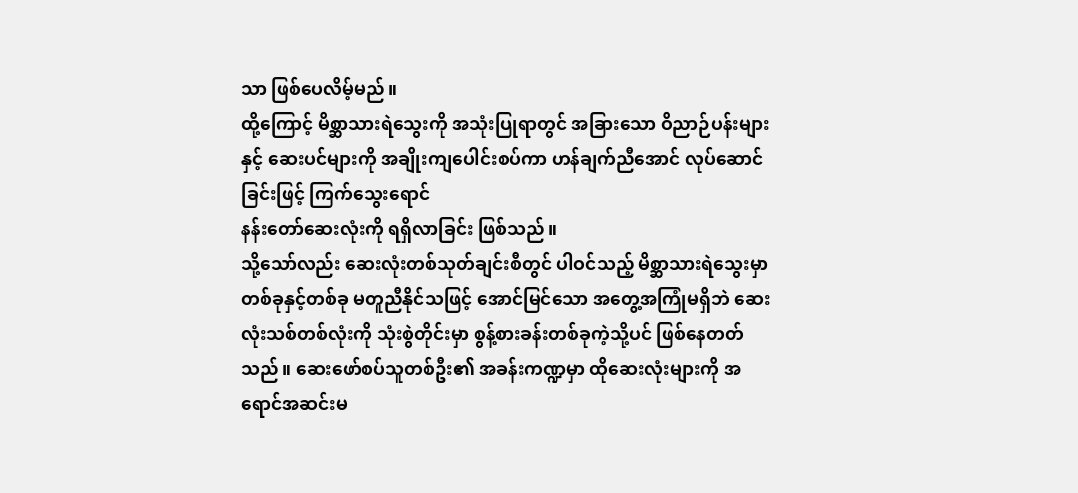သာ ဖြစ်ပေလိမ့်မည်။
ထို့ကြောင့် မိစ္ဆာသားရဲသွေးကို အသုံးပြုရာတွင် အခြားသော ဝိညာဉ်ပန်းများနှင့် ဆေးပင်များကို အချိုးကျပေါင်းစပ်ကာ ဟန်ချက်ညီအောင် လုပ်ဆောင်ခြင်းဖြင့် ကြက်သွေးရောင်
နန်းတော်ဆေးလုံးကို ရရှိလာခြင်း ဖြစ်သည်။
သို့သော်လည်း ဆေးလုံးတစ်သုတ်ချင်းစီတွင် ပါဝင်သည့် မိစ္ဆာသားရဲသွေးမှာ တစ်ခုနှင့်တစ်ခု မတူညီနိုင်သဖြင့် အောင်မြင်သော အတွေ့အကြုံမရှိဘဲ ဆေးလုံးသစ်တစ်လုံးကို သုံးစွဲတိုင်းမှာ စွန့်စားခန်းတစ်ခုကဲ့သို့ပင် ဖြစ်နေတတ်သည်။ ဆေးဖော်စပ်သူတစ်ဦး၏ အခန်းကဏ္ဍမှာ ထိုဆေးလုံးများကို အရောင်အဆင်းမ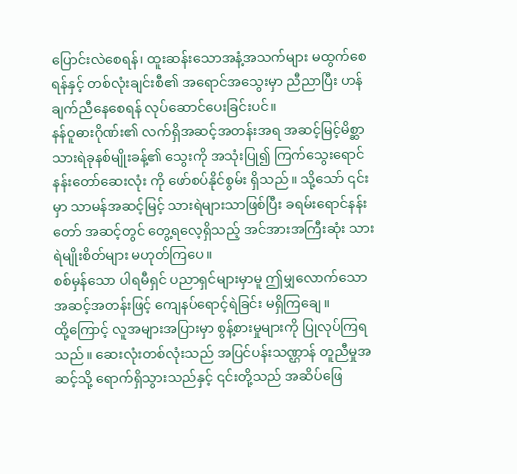ပြောင်းလဲစေရန်၊ ထူးဆန်းသောအနံ့အသက်များ မထွက်စေရန်နှင့် တစ်လုံးချင်းစီ၏ အရောင်အသွေးမှာ ညီညာပြီး ဟန်ချက်ညီနေစေရန် လုပ်ဆောင်ပေးခြင်းပင်။
နန်ဝူဓားဂိုဏ်း၏ လက်ရှိအဆင့်အတန်းအရ အဆင့်မြင့်မိစ္ဆာသားရဲခုနစ်မျိုးခန့်၏ သွေးကို အသုံးပြု၍ ကြက်သွေးရောင်နန်းတော်ဆေးလုံး ကို ဖော်စပ်နိုင်စွမ်း ရှိသည်။ သို့သော် ၎င်းမှာ သာမန်အဆင့်မြင့် သားရဲများသာဖြစ်ပြီး ခရမ်းရောင်နန်းတော် အဆင့်တွင် တွေ့ရလေ့ရှိသည့် အင်အားအကြီးဆုံး သားရဲမျိုးစိတ်များ မဟုတ်ကြပေ။
စစ်မှန်သော ပါရမီရှင် ပညာရှင်များမှာမူ ဤမျှလောက်သော အဆင့်အတန်းဖြင့် ကျေနပ်ရောင့်ရဲခြင်း မရှိကြချေ။
ထို့ကြောင့် လူအများအပြားမှာ စွန့်စားမှုများကို ပြုလုပ်ကြရသည်။ ဆေးလုံးတစ်လုံးသည် အပြင်ပန်းသဏ္ဌာန် တူညီမှုအဆင့်သို့ ရောက်ရှိသွားသည်နှင့် ၎င်းတို့သည် အဆိပ်ဖြေ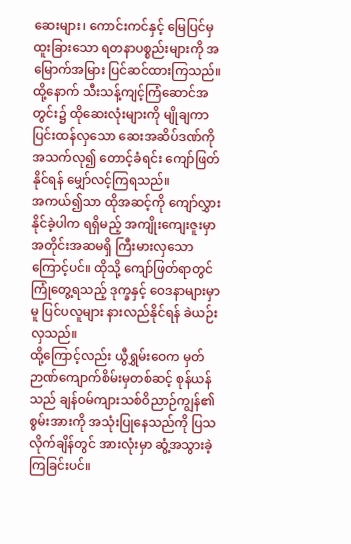ဆေးများ၊ ကောင်းကင်နှင့် မြေပြင်မှ ထူးခြားသော ရတနာပစ္စည်းများကို အမြောက်အမြား ပြင်ဆင်ထားကြသည်။ ထို့နောက် သီးသန့်ကျင့်ကြံဆောင်အတွင်း၌ ထိုဆေးလုံးများကို မျိုချကာ ပြင်းထန်လှသော ဆေးအဆိပ်ဒဏ်ကို အသက်လု၍ တောင့်ခံရင်း ကျော်ဖြတ်နိုင်ရန် မျှော်လင့်ကြရသည်။
အကယ်၍သာ ထိုအဆင့်ကို ကျော်လွှားနိုင်ခဲ့ပါက ရရှိမည့် အကျိုးကျေးဇူးမှာ အတိုင်းအဆမရှိ ကြီးမားလှသောကြောင့်ပင်။ ထိုသို့ ကျော်ဖြတ်ရာတွင် ကြုံတွေ့ရသည့် ဒုက္ခနှင့် ဝေဒနာများမှာမူ ပြင်ပလူများ နားလည်နိုင်ရန် ခဲယဉ်းလှသည်။
ထို့ကြောင့်လည်း ယွီရွှမ်းဝေက မှတ်ဉာဏ်ကျောက်စိမ်းမှတစ်ဆင့် စုန်ယန်သည် ချန်ဝမ်ကျားသစ်ဝိညာဉ်ကျွန်၏ စွမ်းအားကို အသုံးပြုနေသည်ကို ပြသလိုက်ချိန်တွင် အားလုံးမှာ ဆွံ့အသွားခဲ့ကြခြင်းပင်။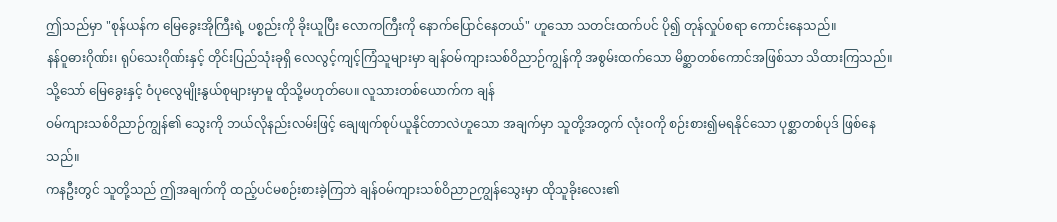ဤသည်မှာ "စုန်ယန်က မြေခွေးအိုကြီးရဲ့ ပစ္စည်းကို ခိုးယူပြီး လောကကြီးကို နောက်ပြောင်နေတယ်" ဟူသော သတင်းထက်ပင် ပို၍ တုန်လှုပ်စရာ ကောင်းနေသည်။
နန်ဝူဓားဂိုဏ်း၊ ရုပ်သေးဂိုဏ်းနှင့် တိုင်းပြည်သုံးခုရှိ လေလွင့်ကျင့်ကြံသူများမှာ ချန်ဝမ်ကျားသစ်ဝိညာဉ်ကျွန်ကို အစွမ်းထက်သော မိစ္ဆာတစ်ကောင်အဖြစ်သာ သိထားကြသည်။ သို့သော် မြေခွေးနှင့် ဝံပုလွေမျိုးနွယ်စုများမှာမူ ထိုသို့မဟုတ်ပေ။ လူသားတစ်ယောက်က ချန်
ဝမ်ကျားသစ်ဝိညာဉ်ကျွန်၏ သွေးကို ဘယ်လိုနည်းလမ်းဖြင့် ချေဖျက်စုပ်ယူနိုင်တာလဲဟူသော အချက်မှာ သူတို့အတွက် လုံးဝကို စဉ်းစား၍မရနိုင်သော ပုစ္ဆာတစ်ပုဒ် ဖြစ်နေသည်။
ကနဦးတွင် သူတို့သည် ဤအချက်ကို ထည့်ပင်မစဉ်းစားခဲ့ကြဘဲ ချန်ဝမ်ကျားသစ်ဝိညာဉကျွန်သွေးမှာ ထိုသူခိုးလေး၏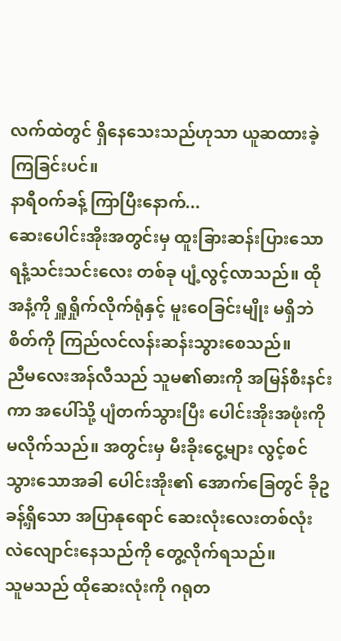လက်ထဲတွင် ရှိနေသေးသည်ဟုသာ ယူဆထားခဲ့ကြခြင်းပင်။
နာရီဝက်ခန့် ကြာပြီးနောက်...
ဆေးပေါင်းအိုးအတွင်းမှ ထူးခြားဆန်းပြားသော ရနံ့သင်းသင်းလေး တစ်ခု ပျံ့လွင့်လာသည်။ ထိုအနံ့ကို ရှူရှိုက်လိုက်ရုံနှင့် မူးဝေခြင်းမျိုး မရှိဘဲ စိတ်ကို ကြည်လင်လန်းဆန်းသွားစေသည်။
ညီမလေးအန်လီသည် သူမ၏ဓားကို အမြန်စီးနင်းကာ အပေါ်သို့ ပျံတက်သွားပြီး ပေါင်းအိုးအဖုံးကို မလိုက်သည်။ အတွင်းမှ မီးခိုးငွေ့များ လွင့်စင်သွားသောအခါ ပေါင်းအိုး၏ အောက်ခြေတွင် ခိုဥခန့်ရှိသော အပြာနုရောင် ဆေးလုံးလေးတစ်လုံး လဲလျောင်းနေသည်ကို တွေ့လိုက်ရသည်။
သူမသည် ထိုဆေးလုံးကို ဂရုတ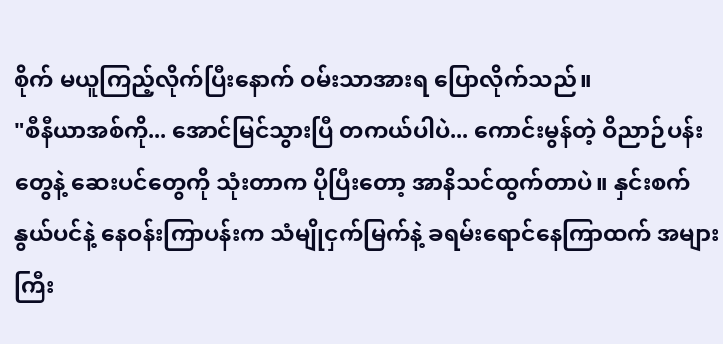စိုက် မယူကြည့်လိုက်ပြီးနောက် ဝမ်းသာအားရ ပြောလိုက်သည်။
"စီနီယာအစ်ကို... အောင်မြင်သွားပြီ တကယ်ပါပဲ... ကောင်းမွန်တဲ့ ဝိညာဉ်ပန်းတွေနဲ့ ဆေးပင်တွေကို သုံးတာက ပိုပြီးတော့ အာနိသင်ထွက်တာပဲ။ နှင်းစက်နွယ်ပင်နဲ့ နေဝန်းကြာပန်းက သံမျိုငှက်မြက်နဲ့ ခရမ်းရောင်နေကြာထက် အများကြီး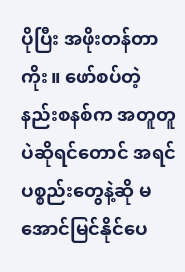ပိုပြီး အဖိုးတန်တာကိုး။ ဖော်စပ်တဲ့ နည်းစနစ်က အတူတူပဲဆိုရင်တောင် အရင်ပစ္စည်းတွေနဲ့ဆို မအောင်မြင်နိုင်ပေ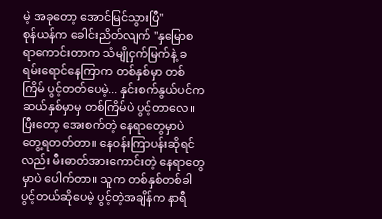မဲ့ အခုတော့ အောင်မြင်သွားပြီ"
စုန်ယန်က ခေါင်းညိတ်လျက် "နှမြောစရာကောင်းတာက သံမျိုငှက်မြက်နဲ့ ခရမ်းရောင်နေကြာက တစ်နှစ်မှာ တစ်ကြိမ် ပွင့်တတ်ပေမဲ့... နှင်းစက်နွယ်ပင်က ဆယ်နှစ်မှာမှ တစ်ကြိမ်ပဲ ပွင့်တာလေ။ ပြီးတော့ အေးစက်တဲ့ နေရာတွေမှာပဲ တွေ့ရတတ်တာ။ နေဝန်းကြာပန်းဆိုရင်လည်း မီးဓာတ်အားကောင်းတဲ့ နေရာတွေမှာပဲ ပေါက်တာ။ သူက တစ်နှစ်တစ်ခါ ပွင့်တယ်ဆိုပေမဲ့ ပွင့်တဲ့အချိန်က နာရီ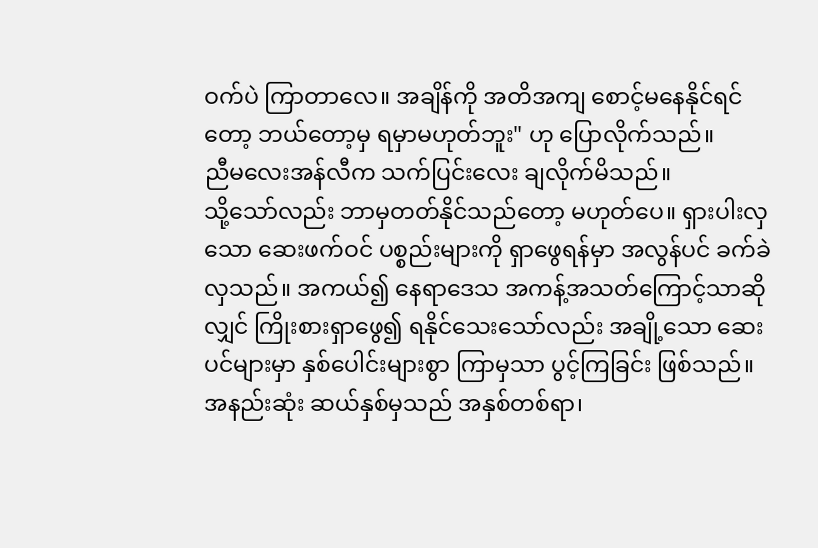ဝက်ပဲ ကြာတာလေ။ အချိန်ကို အတိအကျ စောင့်မနေနိုင်ရင်တော့ ဘယ်တော့မှ ရမှာမဟုတ်ဘူး" ဟု ပြောလိုက်သည်။
ညီမလေးအန်လီက သက်ပြင်းလေး ချလိုက်မိသည်။
သို့သော်လည်း ဘာမှတတ်နိုင်သည်တော့ မဟုတ်ပေ။ ရှားပါးလှသော ဆေးဖက်ဝင် ပစ္စည်းများကို ရှာဖွေရန်မှာ အလွန်ပင် ခက်ခဲလှသည်။ အကယ်၍ နေရာဒေသ အကန့်အသတ်ကြောင့်သာဆိုလျှင် ကြိုးစားရှာဖွေ၍ ရနိုင်သေးသော်လည်း အချို့သော ဆေးပင်များမှာ နှစ်ပေါင်းများစွာ ကြာမှသာ ပွင့်ကြခြင်း ဖြစ်သည်။ အနည်းဆုံး ဆယ်နှစ်မှသည် အနှစ်တစ်ရာ၊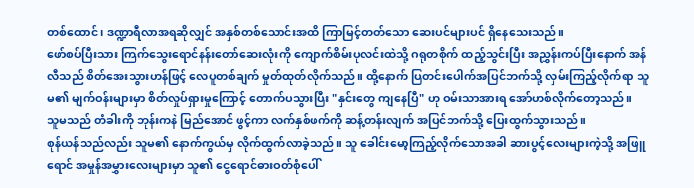တစ်ထောင်၊ ဒဏ္ဍာရီလာအရဆိုလျှင် အနှစ်တစ်သောင်းအထိ ကြာမြင့်တတ်သော ဆေးပင်များပင် ရှိနေသေးသည်။
ဖော်စပ်ပြီးသား ကြက်သွေးရောင်နန်းတော်ဆေးလုံးကို ကျောက်စိမ်းပုလင်းထဲသို့ ဂရုတစိုက် ထည့်သွင်းပြီး အညွှန်းကပ်ပြီးနောက် အန်လီသည် စိတ်အေးသွားဟန်ဖြင့် လေပူတစ်ချက် မှုတ်ထုတ်လိုက်သည်။ ထို့နောက် ပြတင်းပေါက်အပြင်ဘက်သို့ လှမ်းကြည့်လိုက်ရာ သူမ၏ မျက်ဝန်းများမှာ စိတ်လှုပ်ရှားမှုကြောင့် တောက်ပသွားပြီး "နှင်းတွေ ကျနေပြီ" ဟု ဝမ်းသာအားရ အော်ဟစ်လိုက်တော့သည်။
သူမသည် တံခါးကို ဘုန်းကနဲ မြည်အောင် ဖွင့်ကာ လက်နှစ်ဖက်ကို ဆန့်တန်းလျက် အပြင်ဘက်သို့ ပြေးထွက်သွားသည်။
စုန်ယန်သည်လည်း သူမ၏ နောက်ကွယ်မှ လိုက်ထွက်လာခဲ့သည်။ သူ ခေါင်းမော့ကြည့်လိုက်သောအခါ ဆားပွင့်လေးများကဲ့သို့ အဖြူရောင် အမှုန်အမွှားလေးများမှာ သူ၏ ငွေရောင်ဓားဝတ်စုံပေါ်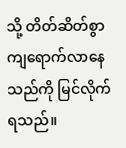သို့ တိတ်ဆိတ်စွာ ကျရောက်လာနေသည်ကို မြင်လိုက်ရသည်။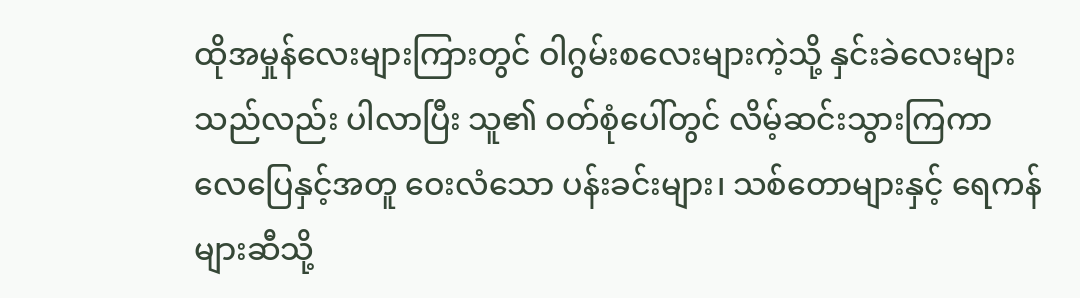ထိုအမှုန်လေးများကြားတွင် ဝါဂွမ်းစလေးများကဲ့သို့ နှင်းခဲလေးများသည်လည်း ပါလာပြီး သူ၏ ဝတ်စုံပေါ်တွင် လိမ့်ဆင်းသွားကြကာ လေပြေနှင့်အတူ ဝေးလံသော ပန်းခင်းများ၊ သစ်တောများနှင့် ရေကန်များဆီသို့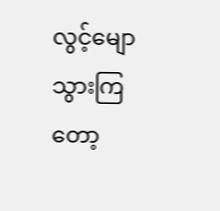လွင့်မျောသွားကြတော့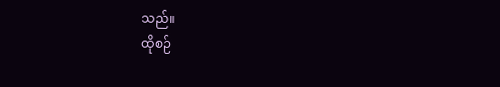သည်။
ထိုစဉ်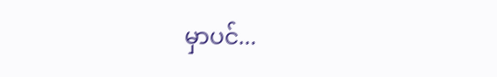မှာပင်...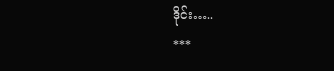ဒိုင်း…..
***